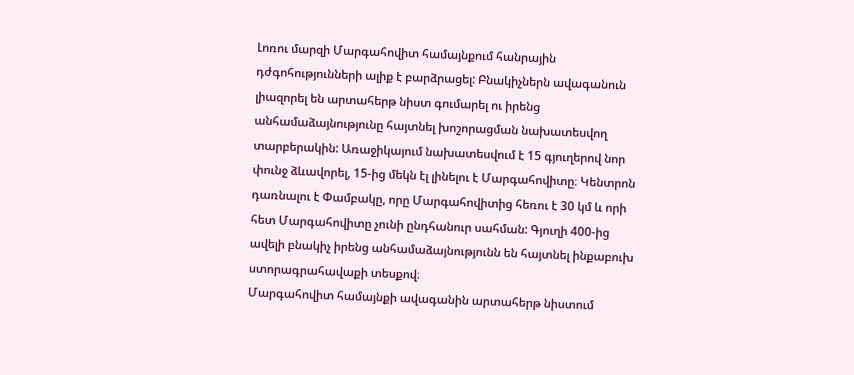Լոռու մարզի Մարգահովիտ համայնքում հանրային դժգոհությունների ալիք է բարձրացել: Բնակիչներն ավագանուն լիազորել են արտահերթ նիստ գումարել ու իրենց անհամաձայնությունը հայտնել խոշորացման նախատեսվող տարբերակին: Առաջիկայում նախատեսվում է 15 գյուղերով նոր փունջ ձևավորել, 15-ից մեկն էլ լինելու է Մարգահովիտը։ Կենտրոն դառնալու է Փամբակը, որը Մարգահովիտից հեռու է 30 կմ և որի հետ Մարգահովիտը չունի ընդհանուր սահման: Գյուղի 400-ից ավելի բնակիչ իրենց անհամաձայնությունն են հայտնել ինքաբուխ ստորագրահավաքի տեսքով։
Մարգահովիտ համայնքի ավագանին արտահերթ նիստում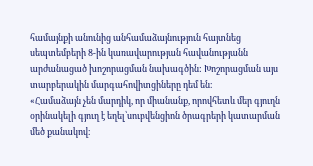համայնքի անունից անհամաձայնություն հայտնեց սեպտեմբերի 8-ին կառավարության հավանությանն արժանացած խոշորացման նախագծին: Խոշորացման այս տարբերակին մարգահովիտցիները դեմ են։
«Համաձայն չեն մարդիկ, որ միանանք, որովհետև մեր գյուղն օրինակելի գյուղ է եղել՝սուբվենցիոն ծրագրերի կատարման մեծ քանակով։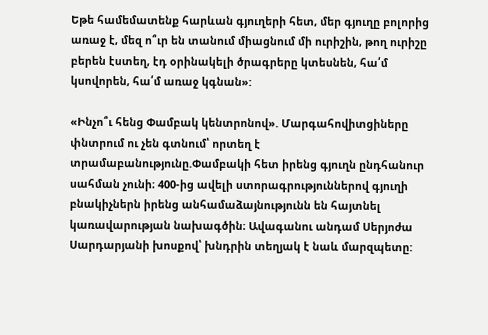Եթե համեմատենք հարևան գյուղերի հետ, մեր գյուղը բոլորից առաջ է, մեզ ո՞ւր են տանում միացնում մի ուրիշին, թող ուրիշը բերեն էստեղ, էդ օրինակելի ծրագրերը կտեսնեն, հա՛մ կսովորեն, հա՛մ առաջ կգնան»:

«Ինչո՞ւ հենց Փամբակ կենտրոնով». Մարգահովիտցիները փնտրում ու չեն գտնում՝ որտեղ է տրամաբանությունը.Փամբակի հետ իրենց գյուղն ընդհանուր սահման չունի։ 400-ից ավելի ստորագրություններով գյուղի բնակիչներն իրենց անհամաձայնությունն են հայտնել կառավարության նախագծին։ Ավագանու անդամ Սերյոժա Սարդարյանի խոսքով՝ խնդրին տեղյակ է նաև մարզպետը: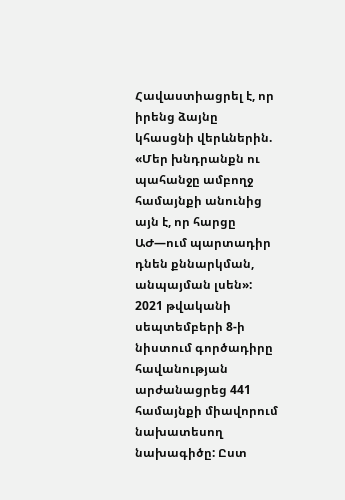Հավաստիացրել է, որ իրենց ձայնը կհասցնի վերևներին.
«Մեր խնդրանքն ու պահանջը ամբողջ համայնքի անունից այն է, որ հարցը ԱԺ—ում պարտադիր դնեն քննարկման, անպայման լսեն»:
2021 թվականի սեպտեմբերի 8-ի նիստում գործադիրը հավանության արժանացրեց 441 համայնքի միավորում նախատեսող նախագիծը: Ըստ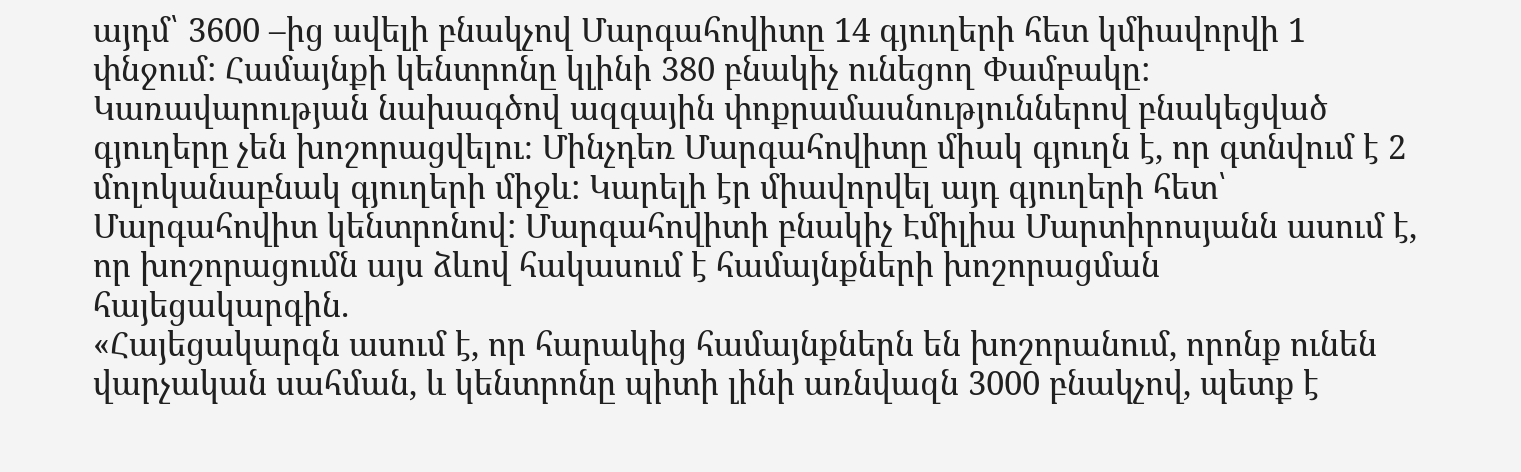այդմ՝ 3600 –ից ավելի բնակչով Մարգահովիտը 14 գյուղերի հետ կմիավորվի 1 փնջում: Համայնքի կենտրոնը կլինի 380 բնակիչ ունեցող Փամբակը: Կառավարության նախագծով ազգային փոքրամասնություններով բնակեցված գյուղերը չեն խոշորացվելու։ Մինչդեռ Մարգահովիտը միակ գյուղն է, որ գտնվում է 2 մոլոկանաբնակ գյուղերի միջև: Կարելի էր միավորվել այդ գյուղերի հետ՝ Մարգահովիտ կենտրոնով: Մարգահովիտի բնակիչ Էմիլիա Մարտիրոսյանն ասում է, որ խոշորացումն այս ձևով հակասում է համայնքների խոշորացման հայեցակարգին.
«Հայեցակարգն ասում է, որ հարակից համայնքներն են խոշորանում, որոնք ունեն վարչական սահման, և կենտրոնը պիտի լինի առնվազն 3000 բնակչով, պետք է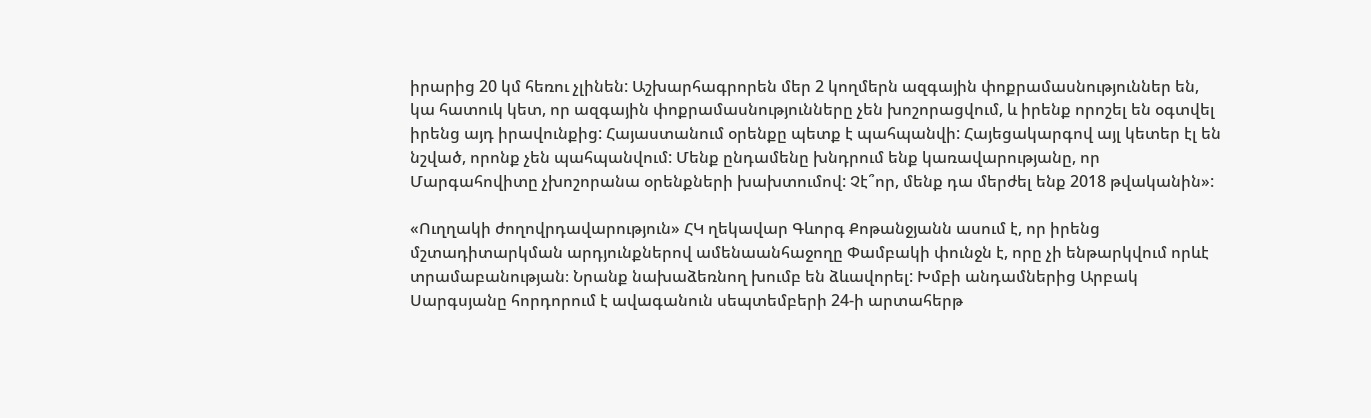իրարից 20 կմ հեռու չլինեն: Աշխարհագրորեն մեր 2 կողմերն ազգային փոքրամասնություններ են, կա հատուկ կետ, որ ազգային փոքրամասնությունները չեն խոշորացվում, և իրենք որոշել են օգտվել իրենց այդ իրավունքից: Հայաստանում օրենքը պետք է պահպանվի: Հայեցակարգով այլ կետեր էլ են նշված, որոնք չեն պահպանվում: Մենք ընդամենը խնդրում ենք կառավարությանը, որ Մարգահովիտը չխոշորանա օրենքների խախտումով: Չէ՞որ, մենք դա մերժել ենք 2018 թվականին»:

«Ուղղակի ժողովրդավարություն» ՀԿ ղեկավար Գևորգ Քոթանջյանն ասում է, որ իրենց մշտադիտարկման արդյունքներով ամենաանհաջողը Փամբակի փունջն է, որը չի ենթարկվում որևէ տրամաբանության։ Նրանք նախաձեռնող խումբ են ձևավորել: Խմբի անդամներից Արբակ Սարգսյանը հորդորում է ավագանուն սեպտեմբերի 24-ի արտահերթ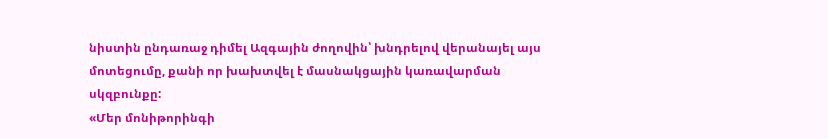նիստին ընդառաջ դիմել Ազգային ժողովին՝ խնդրելով վերանայել այս մոտեցումը, քանի որ խախտվել է մասնակցային կառավարման սկզբունքը:
«Մեր մոնիթորինգի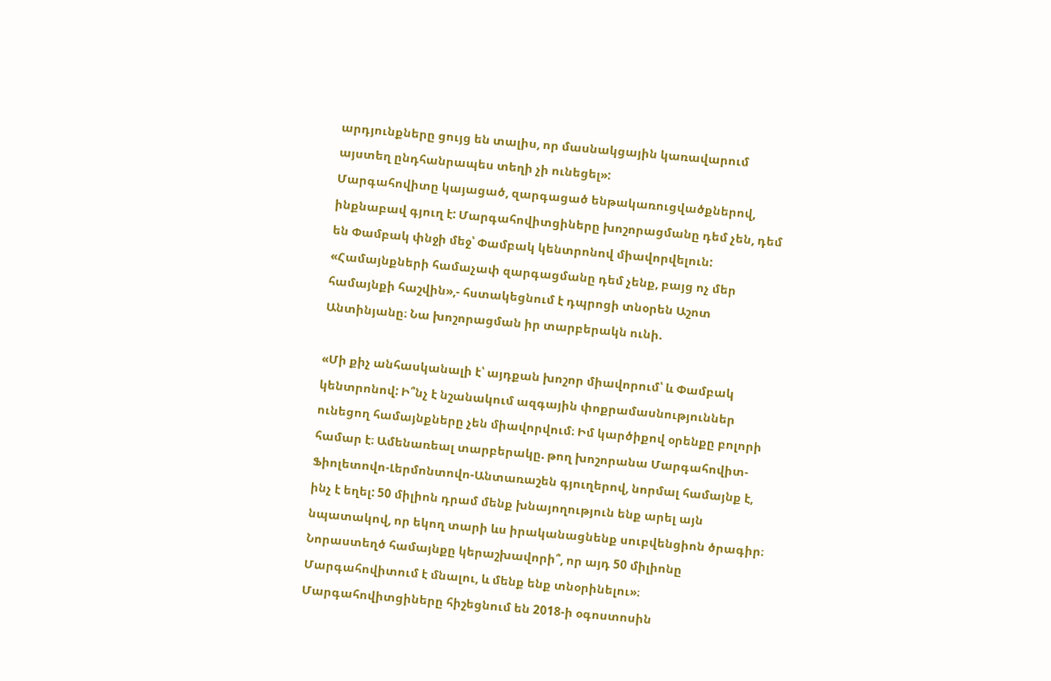արդյունքները ցույց են տալիս, որ մասնակցային կառավարում այստեղ ընդհանրապես տեղի չի ունեցել»:
Մարգահովիտը կայացած, զարգացած ենթակառուցվածքներով, ինքնաբավ գյուղ է: Մարգահովիտցիները խոշորացմանը դեմ չեն, դեմ են Փամբակ փնջի մեջ՝ Փամբակ կենտրոնով միավորվելուն: «Համայնքների համաչափ զարգացմանը դեմ չենք, բայց ոչ մեր համայնքի հաշվին»,- հստակեցնում է դպրոցի տնօրեն Աշոտ Անտինյանը։ Նա խոշորացման իր տարբերակն ունի.

«Մի քիչ անհասկանալի է՝ այդքան խոշոր միավորում՝ և Փամբակ կենտրոնով: Ի՞նչ է նշանակում ազգային փոքրամասնություններ ունեցող համայնքները չեն միավորվում։ Իմ կարծիքով օրենքը բոլորի համար է։ Ամենառեալ տարբերակը. թող խոշորանա Մարգահովիտ-Ֆիոլետովո-Լերմոնտովո-Անտառաշեն գյուղերով, նորմալ համայնք է, ինչ է եղել: 50 միլիոն դրամ մենք խնայողություն ենք արել այն նպատակով, որ եկող տարի ևս իրականացնենք սուբվենցիոն ծրագիր։ Նորաստեղծ համայնքը կերաշխավորի՞, որ այդ 50 միլիոնը Մարգահովիտում է մնալու, և մենք ենք տնօրինելու»։
Մարգահովիտցիները հիշեցնում են 2018-ի օգոստոսին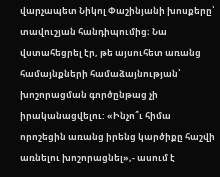վարչապետ Նիկոլ Փաշինյանի խոսքերը՝ տավուշյան հանդիպումից։ Նա վստահեցրել էր, թե այսուհետ առանց համայնքների համաձայնության՝ խոշորացման գործընթաց չի իրականացվելու: «Ինչո՞ւ հիմա որոշեցին առանց իրենց կարծիքը հաշվի առնելու խոշորացնել»,- ասում է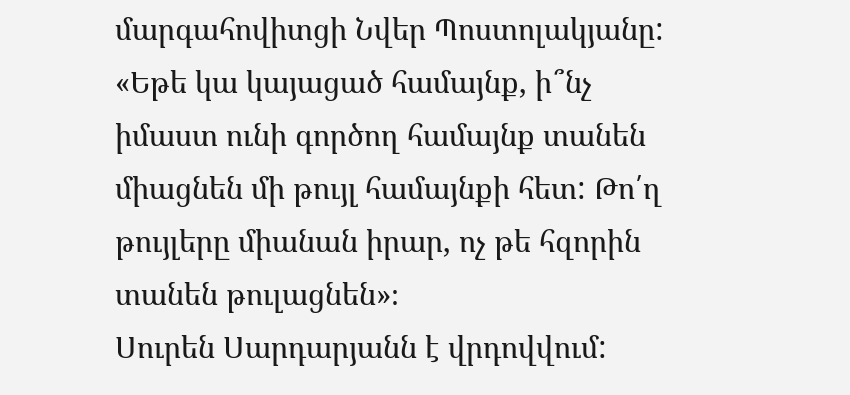մարգահովիտցի Նվեր Պոստոլակյանը:
«Եթե կա կայացած համայնք, ի՞նչ իմաստ ունի գործող համայնք տանեն միացնեն մի թույլ համայնքի հետ: Թո՛ղ թույլերը միանան իրար, ոչ թե հզորին տանեն թուլացնեն»։
Սուրեն Սարդարյանն է վրդովվում: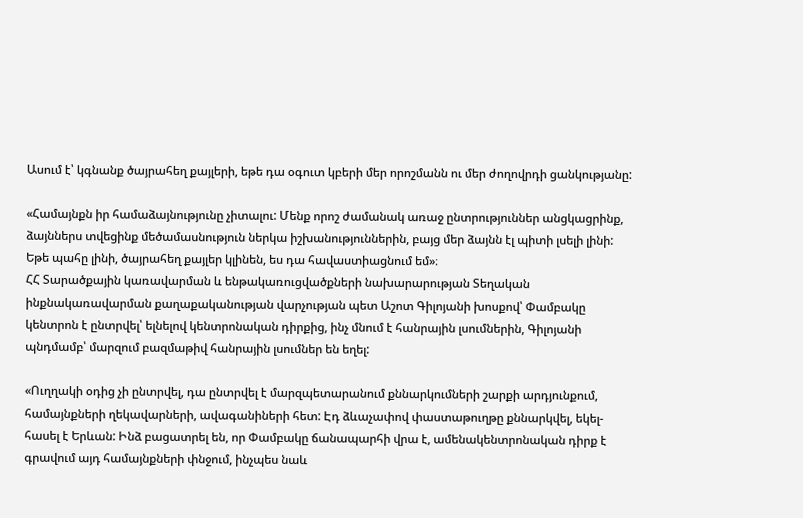Ասում է՝ կգնանք ծայրահեղ քայլերի, եթե դա օգուտ կբերի մեր որոշմանն ու մեր ժողովրդի ցանկությանը:

«Համայնքն իր համաձայնությունը չիտալու: Մենք որոշ ժամանակ առաջ ընտրություններ անցկացրինք, ձայններս տվեցինք մեծամասնություն ներկա իշխանություններին, բայց մեր ձայնն էլ պիտի լսելի լինի: Եթե պահը լինի, ծայրահեղ քայլեր կլինեն, ես դա հավաստիացնում եմ»։
ՀՀ Տարածքային կառավարման և ենթակառուցվածքների նախարարության Տեղական ինքնակառավարման քաղաքականության վարչության պետ Աշոտ Գիլոյանի խոսքով՝ Փամբակը կենտրոն է ընտրվել՝ ելնելով կենտրոնական դիրքից, ինչ մնում է հանրային լսումներին, Գիլոյանի պնդմամբ՝ մարզում բազմաթիվ հանրային լսումներ են եղել:

«Ուղղակի օդից չի ընտրվել, դա ընտրվել է մարզպետարանում քննարկումների շարքի արդյունքում, համայնքների ղեկավարների, ավագանիների հետ: Էդ ձևաչափով փաստաթուղթը քննարկվել, եկել-հասել է Երևան: Ինձ բացատրել են, որ Փամբակը ճանապարհի վրա է, ամենակենտրոնական դիրք է գրավում այդ համայնքների փնջում, ինչպես նաև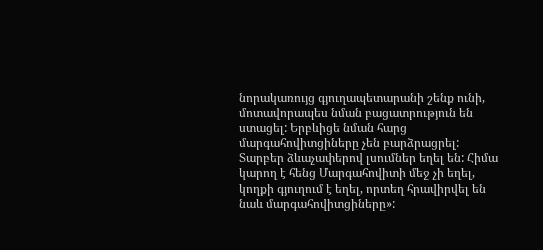նորակառույց գյուղապետարանի շենք ունի, մոտավորապես նման բացատրություն են ստացել: Երբևիցե նման հարց մարգահովիտցիները չեն բարձրացրել: Տարբեր ձևաչափերով լսումներ եղել են: Հիմա կարող է հենց Մարգահովիտի մեջ չի եղել, կողքի գյուղում է եղել, որտեղ հրավիրվել են նաև մարգահովիտցիները»: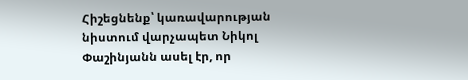Հիշեցնենք՝ կառավարության նիստում վարչապետ Նիկոլ Փաշինյանն ասել էր, որ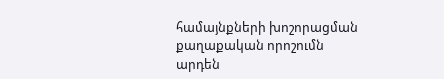համայնքների խոշորացման քաղաքական որոշումն արդեն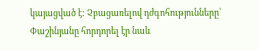կայացված է: Չբացառելով դժգոհությունները՝ Փաշինյանը հորդորել էր նաև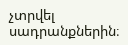չտրվել սադրանքներին։